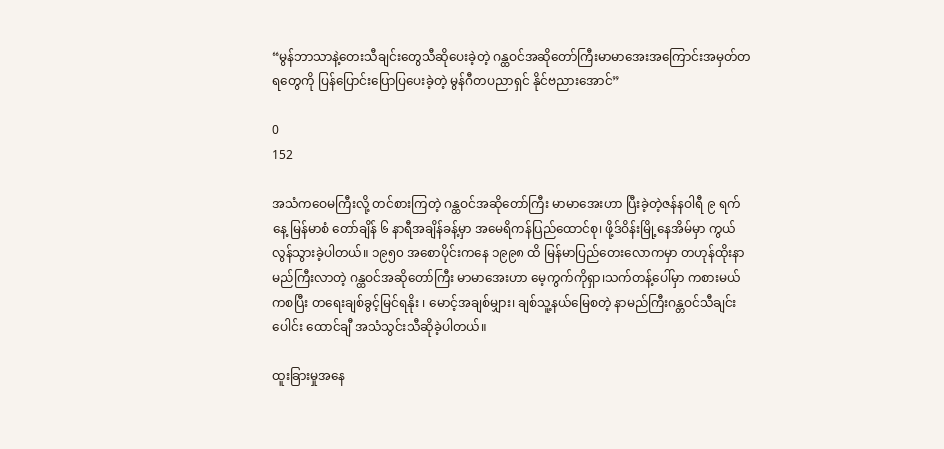“မွန်ဘာသာနဲ့တေးသီချင်းတွေသီဆိုပေးခဲ့တဲ့ ဂန္ထဝင်အဆိုတော်ကြီးမာမာအေးအကြောင်းအမှတ်တရတွေကို ပြန်ပြောင်းပြောပြပေးခဲ့တဲ့ မွန်ဂီတပညာရှင် နိုင်ဗညားအောင်”

0
152

အသံကဝေမကြီးလို့ တင်စားကြတဲ့ ဂန္ထဝင်အဆိုတော်ကြီး မာမာအေးဟာ ပြီးခဲ့တဲ့ဇန်နဝါရီ ၉ ရက်နေ့ မြန်မာစံ တော်ချိန် ၆ နာရီအချိန်ခန့်မှာ အမေရိကန်ပြည်ထောင်စု၊ ဖို့ဒ်ဝိန်းမြို့နေအိမ်မှာ ကွယ်လွန်သွားခဲ့ပါတယ်။ ၁၉၅၀ အစောပိုင်းကနေ ၁၉၉၈ ထိ မြန်မာပြည်တေးလောကမှာ တဟုန်ထိုးနာမည်ကြီးလာတဲ့ ဂန္ထဝင်အဆိုတော်ကြီး မာမာအေးဟာ မေ့ကွက်ကိုရှာ၊သက်တန့်ပေါ်မှာ ကစားမယ်ကစပြီး တရေးချစ်ခွင့်မြင်ရနိုး ၊ မောင့်အချစ်မျှား၊ ချစ်သူ့နယ်မြေစတဲ့ နာမည်ကြီးဂန္တဝင်သီချင်းပေါင်း ထောင်ချီ အသံသွင်းသီဆိုခဲ့ပါတယ်။

ထူးခြားမှုအနေ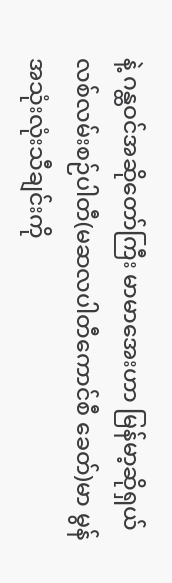နဲ့ ဂန္ထဝင်အဆိုတော်ကြီး မာမာအေးဟာ မြန်မာ့ဆိုရှယ်လစ်လမ်းစဉ်ပါတီ(မဆလပါတီကောင်စီ ခေတ်)မာ မွန်အသုံးလုံးသီချင်းကို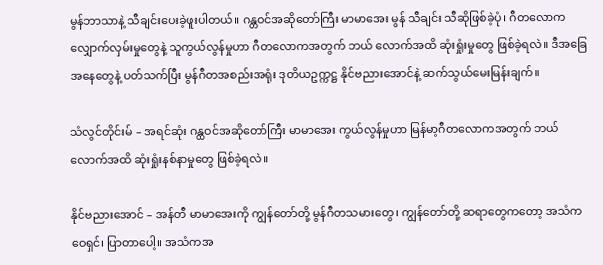မွန်ဘာသာနဲ့ သီချင်းပေးခဲ့ဖူးပါတယ်။ ဂန္တဝင်အဆိုတော်ကြီး မာမာအေး မွန် သီချင်း သီဆိုဖြစ်ခဲ့ပုံ၊ ဂီတလောက လျှောက်လှမ်းမှုတွေနဲ့ သူကွယ်လွန်မှုဟာ ဂီတလောကအတွက် ဘယ် လောက်အထိ ဆုံးရှုံးမှုတွေ ဖြစ်ခဲ့ရလဲ။ ဒီအခြေအနေတွေနဲ့ ပတ်သက်ပြီး မွန်ဂီတအစည်းအရုံး ဒုတိယဥက္ကဋ္ဌ နိုင်ဗညားအောင်နဲ့ ဆက်သွယ်မေးမြန်းချက်။

သံလွင်တိုင်းမ် – အရင်ဆုံး ဂန္ထဝင်အဆိုတော်ကြီး မာမာအေး ကွယ်လွန်မှုဟာ မြန်မာ့ဂီတလောကအတွက် ဘယ်လောက်အထိ ဆုံးရှုံးနစ်နာမှုတွေ ဖြစ်ခဲ့ရလဲ။

နိုင်ဗညားအောင် – အန်တီ မာမာအေးကို ကျွန်တော်တို့ မွန်ဂီတသမားတွေ၊ ကျွန်တော်တို့ ဆရာတွေကတော့ အသံကဝေရှင်၊ ပြာတာပေါ့။ အသံကအ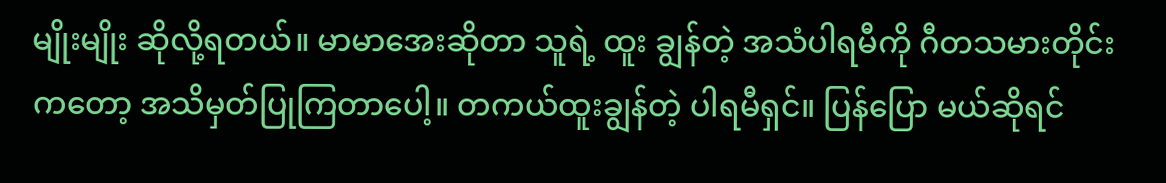မျိုးမျိုး ဆိုလို့ရတယ်။ မာမာအေးဆိုတာ သူရဲ့ ထူး ချွန်တဲ့ အသံပါရမီကို ဂီတသမားတိုင်းကတော့ အသိမှတ်ပြုကြတာပေါ့။ တကယ်ထူးချွန်တဲ့ ပါရမီရှင်။ ပြန်ပြော မယ်ဆိုရင်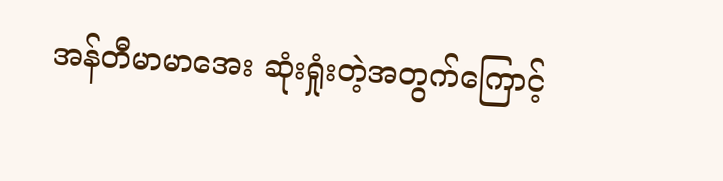အန်တီမာမာအေး ဆုံးရှုံးတဲ့အတွက်ကြောင့်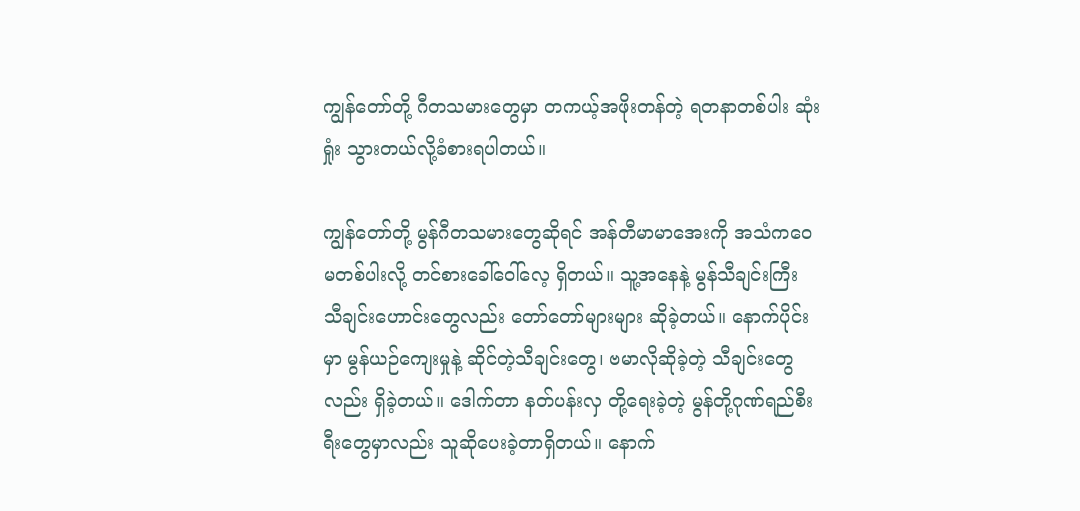ကျွန်တော်တို့ ဂီတသမားတွေမှာ တကယ့်အဖိုးတန်တဲ့ ရတနာတစ်ပါး ဆုံးရှုံး သွားတယ်လို့ခံစားရပါတယ်။

ကျွန်တော်တို့ မွန်ဂီတသမားတွေဆိုရင် အန်တီမာမာအေးကို အသံကဝေမတစ်ပါးလို့ တင်စားခေါ်ဝေါ်လေ့ ရှိတယ်။ သူ့အနေနဲ့ မွန်သီချင်းကြီး သီချင်းဟောင်းတွေလည်း တော်တော်များများ ဆိုခဲ့တယ်။ နောက်ပိုင်းမှာ မွန်ယဉ်ကျေးမှုနဲ့ ဆိုင်တဲ့သီချင်းတွေ၊ ဗမာလိုဆိုခဲ့တဲ့ သီချင်းတွေလည်း ရှိခဲ့တယ်။ ဒေါက်တာ နတ်ပန်းလှ တို့ရေးခဲ့တဲ့ မွန်တို့ဂုဏ်ရည်စီးရီးတွေမှာလည်း သူဆိုပေးခဲ့တာရှိတယ်။ နောက်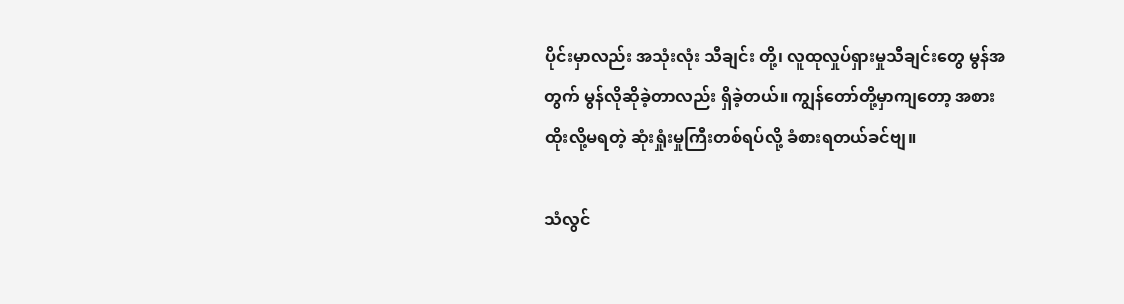ပိုင်းမှာလည်း အသုံးလုံး သီချင်း တို့၊ လူထုလှုပ်ရှားမှုသီချင်းတွေ မွန်အတွက် မွန်လိုဆိုခဲ့တာလည်း ရှိခဲ့တယ်။ ကျွန်တော်တို့မှာကျတော့ အစား ထိုးလို့မရတဲ့ ဆုံးရှုံးမှုကြီးတစ်ရပ်လို့ ခံစားရတယ်ခင်ဗျ။

သံလွင်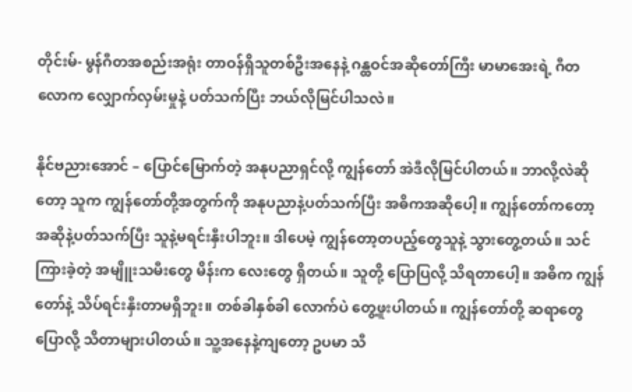တိုင်းမ်- မွန်ဂီတအစည်းအရုံး တာဝန်ရှိသူတစ်ဦးအနေနဲ့ ဂန္ထဝင်အဆိုတော်ကြီး မာမာအေးရဲ့ ဂီတ လောက လျှောက်လှမ်းမှုနဲ့ ပတ်သက်ပြီး ဘယ်လိုမြင်ပါသလဲ။

နိုင်ဗညားအောင် – ပြောင်မြောက်တဲ့ အနုပညာရှင်လို့ ကျွန်တော် အဲဒီလိုမြင်ပါတယ်။ ဘာလို့လဲဆိုတော့ သူက ကျွန်တော်တို့အတွက်ကို အနုပညာနဲ့ပတ်သက်ပြီး အဓိကအဆိုပေါ့။ ကျွန်တော်ကတော့ အဆိုနဲ့ပတ်သက်ပြီး သူနဲ့မရင်းနှီးပါဘူး။ ဒါပေမဲ့ ကျွန်တော့တပည့်တွေသူနဲ့ သွားတွေ့တယ်။ သင်ကြားခဲ့တဲ့ အမျိူးသမီးတွေ မိန်းက လေးတွေ ရှိတယ်။ သူတို့ ပြောပြလို့ သိရတာပေါ့။ အဓိက ကျွန်တော်နဲ့ သိပ်ရင်းနှီးတာမရှိဘူး။ တစ်ခါနှစ်ခါ လောက်ပဲ တွေ့ဖူးပါတယ်။ ကျွန်တော်တို့ ဆရာတွေပြောလို့ သိတာများပါတယ်။ သူ့အနေနဲ့ကျတော့ ဥပမာ သီ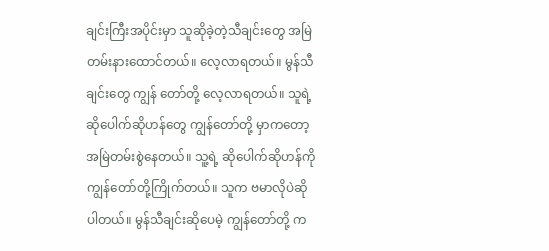ချင်းကြီးအပိုင်းမှာ သူဆိုခဲ့တဲ့သီချင်းတွေ အမြဲတမ်းနားထောင်တယ်။ လေ့လာရတယ်။ မွန်သီချင်းတွေ ကျွန် တော်တို့ လေ့လာရတယ်။ သူရဲ့ဆိုပေါက်ဆိုဟန်တွေ ကျွန်တော်တို့ မှာကတော့ အမြဲတမ်းစွဲနေတယ်။ သူ့ရဲ့ ဆိုပေါက်ဆိုဟန်ကို ကျွန်တော်တို့ကြိုက်တယ်။ သူက ဗမာလိုပဲဆိုပါတယ်။ မွန်သီချင်းဆိုပေမဲ့ ကျွန်တော်တို့ က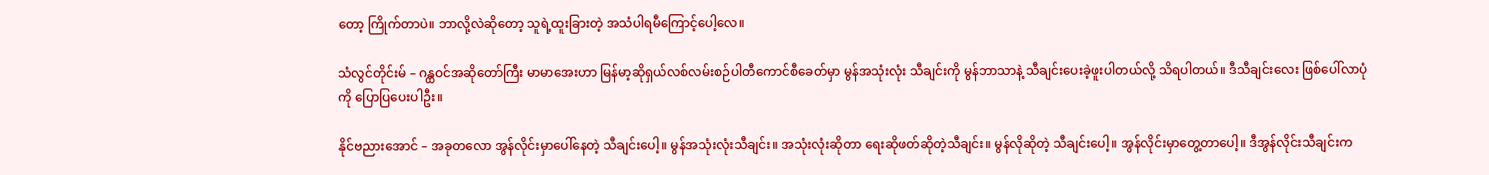တော့ ကြိုက်တာပဲ။ ဘာလို့လဲဆိုတော့ သူရဲ့ထူးခြားတဲ့ အသံပါရမီကြောင့်ပေါ့လေ။

သံလွင်တိုင်းမ် – ဂန္ထဝင်အဆိုတော်ကြီး မာမာအေးဟာ မြန်မာ့ဆိုရှယ်လစ်လမ်းစဉ်ပါတီကောင်စီခေတ်မှာ မွန်အသုံးလုံး သီချင်းကို မွန်ဘာသာနဲ့ သီချင်းပေးခဲ့ဖူးပါတယ်လို့ သိရပါတယ်။ ဒီသီချင်းလေး ဖြစ်ပေါ်လာပုံကို ပြောပြပေးပါဦး။

နိုင်ဗညားအောင် – အခုတလော အွန်လိုင်းမှာပေါ်နေတဲ့ သီချင်းပေါ့။ မွန်အသုံးလုံးသီချင်း။ အသုံးလုံးဆိုတာ ရေးဆိုဖတ်ဆိုတဲ့သီချင်း။ မွန်လိုဆိုတဲ့ သီချင်းပေါ့။ အွန်လိုင်းမှာတွေ့တာပေါ့။ ဒီအွန်လိုင်းသီချင်းက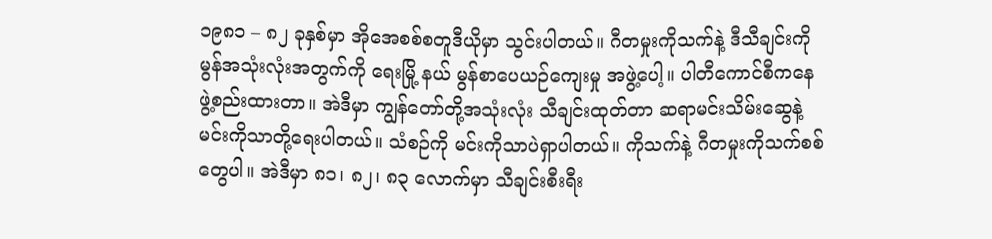၁၉၈၁ – ၈၂ ခုနှစ်မှာ အိုအေစစ်စတူဒီယိုမှာ သွင်းပါတယ်။ ဂီတမှုးကိုသက်နဲ့ ဒီသီချင်းကို မွန်အသုံးလုံးအတွက်ကို ရေးမြို့ နယ် မွန်စာပေယဉ်ကျေးမှု အဖွဲ့ပေါ့။ ပါတီကောင်စီကနေ ဖွဲ့စည်းထားတာ။ အဲဒီမှာ ကျွန်တော်တို့အသုံးလုံး သီချင်းထုတ်တာ ဆရာမင်းသိမ်းဆွေနဲ့ မင်းကိုသာတို့ရေးပါတယ်။ သံစဉ်ကို မင်းကိုသာပဲရှာပါတယ်။ ကိုသက်နဲ့ ဂီတမှုးကိုသက်စစ်တွေပါ။ အဲဒီမှာ ၈၁၊ ၈၂၊ ၈၃ လောက်မှာ သီချင်းစီးရီး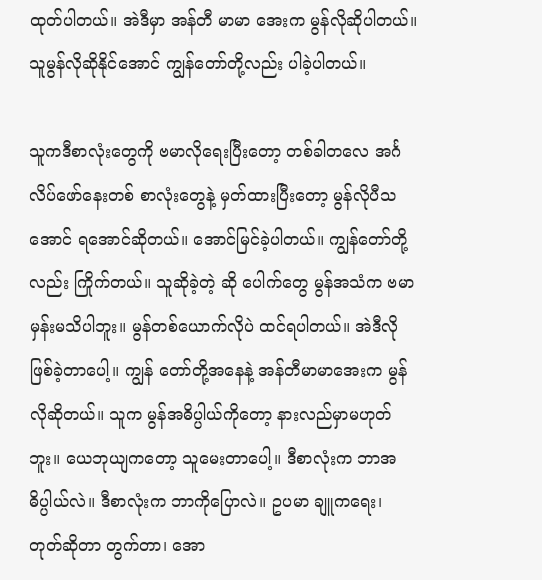ထုတ်ပါတယ်။ အဲဒီမှာ အန်တီ မာမာ အေးက မွန်လိုဆိုပါတယ်။ သူမွန်လိုဆိုနိုင်အောင် ကျွန်တော်တို့လည်း ပါခဲ့ပါတယ်။

သူကဒီစာလုံးတွေကို ဗမာလိုရေးပြီးတော့ တစ်ခါတလေ အင်္ဂလိပ်ဖော်နေးတစ် စာလုံးတွေနဲ့ မှတ်ထားပြီးတော့ မွန်လိုပီသအောင် ရအောင်ဆိုတယ်။ အောင်မြင်ခဲ့ပါတယ်။ ကျွန်တော်တို့လည်း ကြိုက်တယ်။ သူဆိုခဲ့တဲ့ ဆို ပေါက်တွေ မွန်အသံက ဗမာမှန်းမသိပါဘူး။ မွန်တစ်ယောက်လိုပဲ ထင်ရပါတယ်။ အဲဒီလို ဖြစ်ခဲ့တာပေါ့။ ကျွန် တော်တို့အနေနဲ့ အန်တီမာမာအေးက မွန်လိုဆိုတယ်။ သူက မွန်အဓိပ္ပါယ်ကိုတော့ နားလည်မှာမဟုတ်ဘူး။ ယေဘုယျကတော့ သူမေးတာပေါ့။ ဒီစာလုံးက ဘာအဓိပ္ပါယ်လဲ။ ဒီစာလုံးက ဘာကိုပြောလဲ။ ဥပမာ ချူကရေး၊ တုတ်ဆိုတာ တွက်တာ၊ အော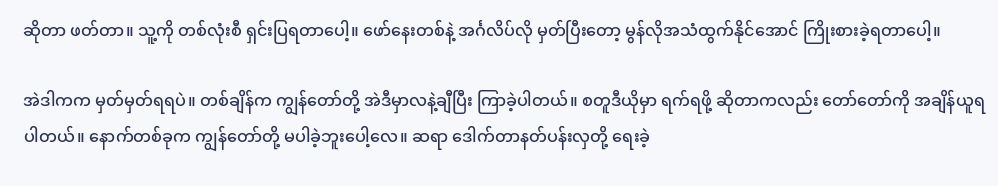ဆိုတာ ဖတ်တာ။ သူ့ကို တစ်လုံးစီ ရှင်းပြရတာပေါ့။ ဖော်နေးတစ်နဲ့ အင်္ဂလိပ်လို မှတ်ပြီးတော့ မွန်လိုအသံထွက်နိုင်အောင် ကြိုးစားခဲ့ရတာပေါ့။

အဲဒါကက မှတ်မှတ်ရရပဲ။ တစ်ချိန်က ကျွန်တော်တို့ အဲဒီမှာလနဲ့ချီပြီး ကြာခဲ့ပါတယ်။ စတူဒီယိုမှာ ရက်ရဖို့ ဆိုတာကလည်း တော်တော်ကို အချိန်ယူရပါတယ်။ နောက်တစ်ခုက ကျွန်တော်တို့ မပါခဲ့ဘူးပေါ့လေ။ ဆရာ ဒေါက်တာနတ်ပန်းလှတို့ ရေးခဲ့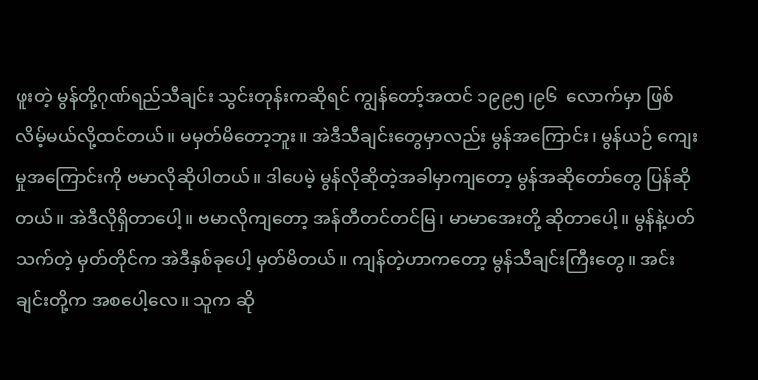ဖူးတဲ့ မွန်တို့ဂုဏ်ရည်သီချင်း သွင်းတုန်းကဆိုရင် ကျွန်တော့်အထင် ၁၉၉၅၊၉၆  လောက်မှာ ဖြစ်လိမ့်မယ်လို့ထင်တယ်။ မမှတ်မိတော့ဘူး။ အဲဒီသီချင်းတွေမှာလည်း မွန်အကြောင်း၊ မွန်ယဉ် ကျေးမှုအကြောင်းကို ဗမာလိုဆိုပါတယ်။ ဒါပေမဲ့ မွန်လိုဆိုတဲ့အခါမှာကျတော့ မွန်အဆိုတော်တွေ ပြန်ဆိုတယ်။ အဲဒီလိုရှိတာပေါ့။ ဗမာလိုကျတော့ အန်တီတင်တင်မြ၊ မာမာအေးတို့ ဆိုတာပေါ့။ မွန်နဲ့ပတ်သက်တဲ့ မှတ်တိုင်က အဲဒီနှစ်ခုပေါ့ မှတ်မိတယ်။ ကျန်တဲ့ဟာကတော့ မွန်သီချင်းကြီးတွေ။ အင်းချင်းတို့က အစပေါ့လေ။ သူက ဆို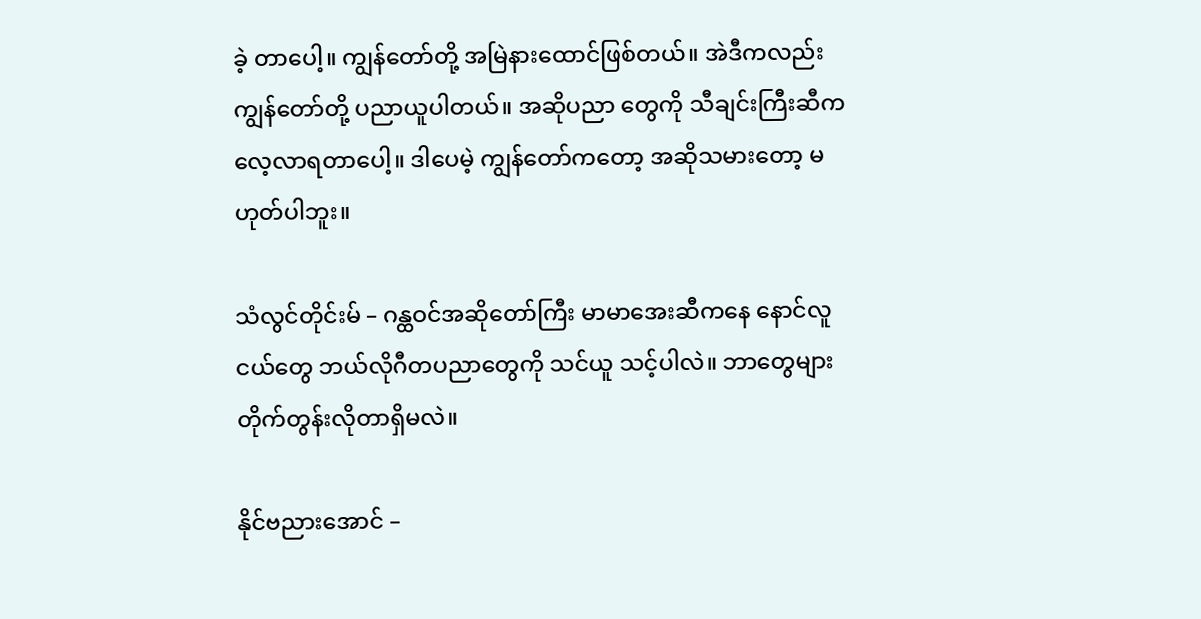ခဲ့ တာပေါ့။ ကျွန်တော်တို့ အမြဲနားထောင်ဖြစ်တယ်။ အဲဒီကလည်း ကျွန်တော်တို့ ပညာယူပါတယ်။ အဆိုပညာ တွေကို သီချင်းကြီးဆီက လေ့လာရတာပေါ့။ ဒါပေမဲ့ ကျွန်တော်ကတော့ အဆိုသမားတော့ မဟုတ်ပါဘူး။

သံလွင်တိုင်းမ် – ဂန္ထဝင်အဆိုတော်ကြီး မာမာအေးဆီကနေ နောင်လူငယ်တွေ ဘယ်လိုဂီတပညာတွေကို သင်ယူ သင့်ပါလဲ။ ဘာတွေများ တိုက်တွန်းလိုတာရှိမလဲ။

နိုင်ဗညားအောင် –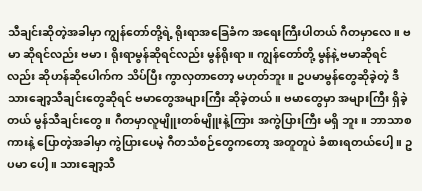သီချင်းဆိုတဲ့အခါမှာ ကျွန်တော်တို့ရဲ့ ရိုးရာအခြေခံက အရေးကြီးပါတယ် ဂီတမှာလေ။ ဗမာ ဆိုရင်လည်း ဗမာ၊ ရိုးရာမွန်ဆိုရင်လည်း မွန်ရိုးရာ။ ကျွန်တော်တို့ မွန်နဲ့ ဗမာဆိုရင်လည်း ဆိုဟန်ဆိုပေါက်က သိပ်ပြီး ကွာလှတာတော့ မဟုတ်ဘူး။ ဥပမာမွန်တွေဆိုခဲ့တဲ့ ဒီသားချော့သီချင်းတွေဆိုရင် ဗမာတွေအများကြီး ဆိုခဲ့တယ်။ ဗမာတွေမှာ အများကြီး ရှိခဲ့တယ် မွန်သီချင်းတွေ။ ဂီတမှာလူမျိူးတစ်မျိူးနဲ့ကြား အကွဲပြားကြီး မရှိ ဘူး။ ဘာသာစကားနဲ့ ပြောတဲ့အခါမှာ ကွဲပြားပေမဲ့ ဂီတသံစဉ်တွေကတော့ အတူတူပဲ ခံစားရတယ်ပေါ့။ ဥပမာ ပေါ့။ သားချော့သီ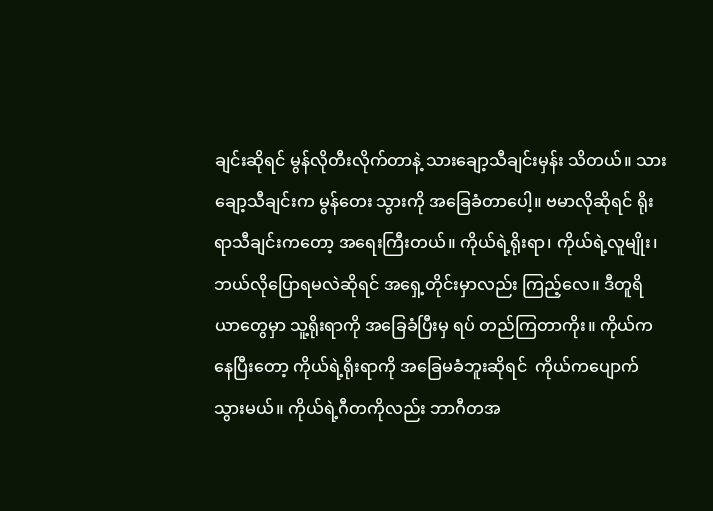ချင်းဆိုရင် မွန်လိုတီးလိုက်တာနဲ့ သားချော့သီချင်းမှန်း သိတယ်။ သားချော့သီချင်းက မွန်တေး သွားကို အခြေခံတာပေါ့။ ဗမာလိုဆိုရင် ရိုးရာသီချင်းကတော့ အရေးကြီးတယ်။ ကိုယ်ရဲ့ရိုးရာ၊ ကိုယ်ရဲ့လူမျိုး၊ ဘယ်လိုပြောရမလဲဆိုရင် အရှေ့တိုင်းမှာလည်း ကြည့်လေ။ ဒီတူရိယာတွေမှာ သူ့ရိုးရာကို အခြေခံပြီးမှ ရပ် တည်ကြတာကိုး။ ကိုယ်ကနေပြီးတော့ ကိုယ်ရဲ့ရိုးရာကို အခြေမခံဘူးဆိုရင်  ကိုယ်ကပျောက်သွားမယ်။ ကိုယ်ရဲ့ဂီတကိုလည်း ဘာဂီတအ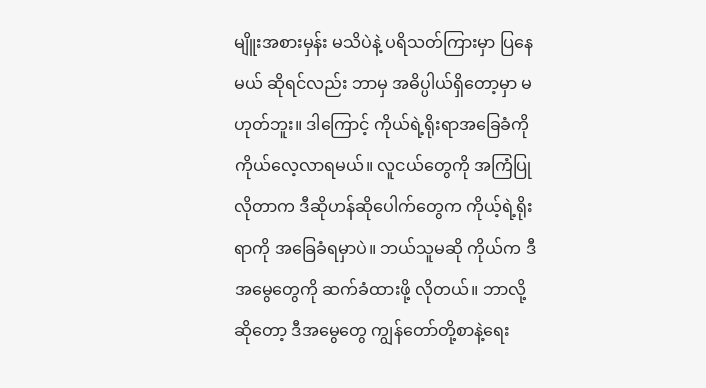မျိူးအစားမှန်း မသိပဲနဲ့ ပရိသတ်ကြားမှာ ပြနေမယ် ဆိုရင်လည်း ဘာမှ အဓိပ္ပါယ်ရှိတော့မှာ မဟုတ်ဘူး။ ဒါကြောင့် ကိုယ်ရဲ့ရိုးရာအခြေခံကို ကိုယ်လေ့လာရမယ်။ လူငယ်တွေကို အကြံပြုလိုတာက ဒီဆိုဟန်ဆိုပေါက်တွေက ကိုယ့်ရဲ့ရိုးရာကို အခြေခံရမှာပဲ။ ဘယ်သူမဆို ကိုယ်က ဒီ အမွေတွေကို ဆက်ခံထားဖို့ လိုတယ်။ ဘာလို့ဆိုတော့ ဒီအမွေတွေ ကျွန်တော်တို့စာနဲ့ရေး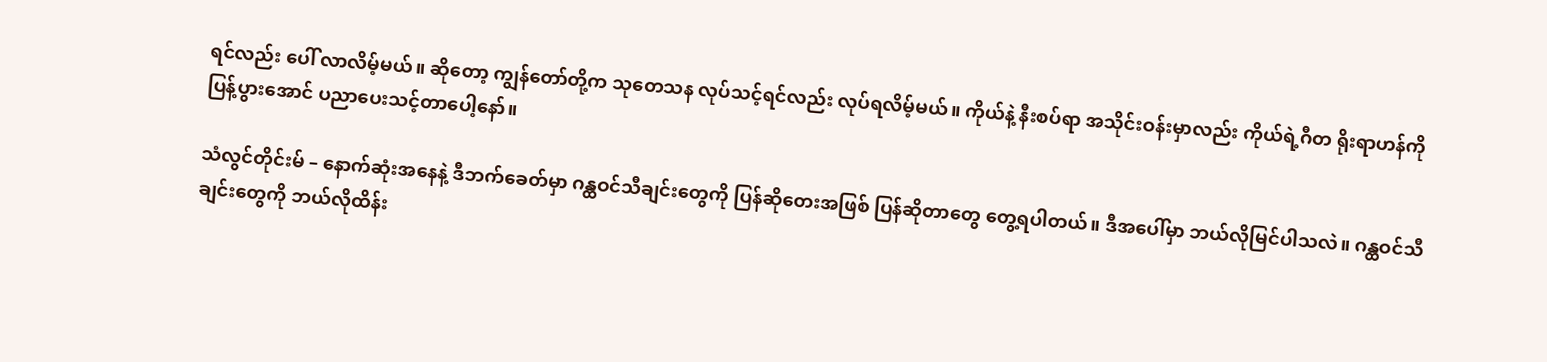ရင်လည်း ပေါ် လာလိမ့်မယ်။ ဆိုတော့ ကျွန်တော်တို့က သုတေသန လုပ်သင့်ရင်လည်း လုပ်ရလိမ့်မယ်။ ကိုယ်နဲ့ နီးစပ်ရာ အသိုင်းဝန်းမှာလည်း ကိုယ်ရဲ့ဂီတ ရိုးရာဟန်ကို ပြန့်ပွားအောင် ပညာပေးသင့်တာပေါ့နော်။

သံလွင်တိုင်းမ် – နောက်ဆုံးအနေနဲ့ ဒီဘက်ခေတ်မှာ ဂန္ထဝင်သီချင်းတွေကို ပြန်ဆိုတေးအဖြစ် ပြန်ဆိုတာတွေ တွေ့ရပါတယ်။ ဒီအပေါ်မှာ ဘယ်လိုမြင်ပါသလဲ။ ဂန္ထဝင်သီချင်းတွေကို ဘယ်လိုထိန်း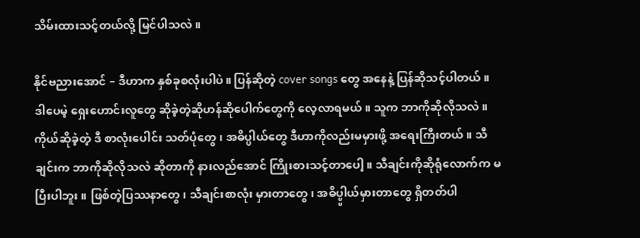သိမ်းထားသင့်တယ်လို့ မြင်ပါသလဲ။

နိုင်ဗညားအောင် – ဒီဟာက နှစ်ခုစလုံးပါပဲ။ ပြန်ဆိုတဲ့ cover songs တွေ အနေနဲ့ ပြန်ဆိုသင့်ပါတယ်။ ဒါပေမဲ့ ရှေးဟောင်းလူတွေ ဆိုခဲ့တဲ့ဆိုဟန်ဆိုပေါက်တွေကို လေ့လာရမယ်။ သူက ဘာကိုဆိုလိုသလဲ။ ကိုယ်ဆိုခဲ့တဲ့ ဒီ စာလုံးပေါင်း သတ်ပုံတွေ၊ အဓိပ္ပါယ်တွေ ဒီဟာကိုလည်းမမှားဖို့ အရေးကြီးတယ်။ သီချင်းက ဘာကိုဆိုလိုသလဲ ဆိုတာကို နားလည်အောင် ကြိုးစားသင့်တာပေါ့။ သီချင်းကိုဆိုရုံလောက်က မပြီးပါဘူး။ ဖြစ်တဲ့ပြဿနာတွေ၊ သီချင်းစာလုံး မှားတာတွေ၊ အဓိပ္ပ္ပါယ်မှား‌တာတွေ ရှိတတ်ပါ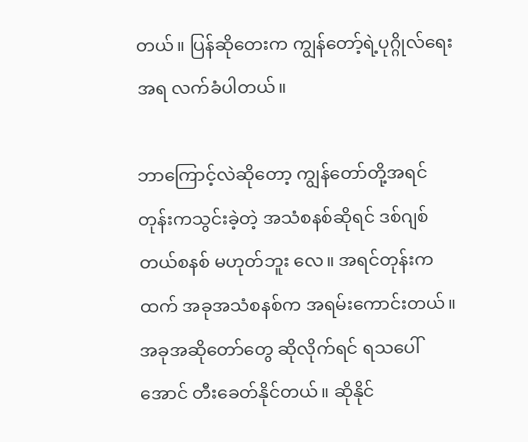တယ်။ ပြန်ဆိုတေးက ကျွန်တော့်ရဲ့ပုဂ္ဂိုလ်ရေး အရ လက်ခံပါတယ်။

ဘာကြောင့်လဲဆိုတော့ ကျွန်တော်တို့အရင်တုန်းကသွင်းခဲ့တဲ့ အသံစနစ်ဆိုရင် ဒစ်ဂျစ်တယ်စနစ် မဟုတ်ဘူး လေ။ အရင်တုန်းကထက် အခုအသံစနစ်က အရမ်းကောင်းတယ်။ အခုအဆိုတော်တွေ ဆိုလိုက်ရင် ရသပေါ် အောင် တီးခေတ်နိုင်တယ်။ ဆိုနိုင်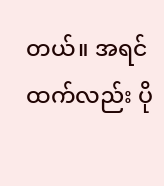တယ်။ အရင်ထက်လည်း ပို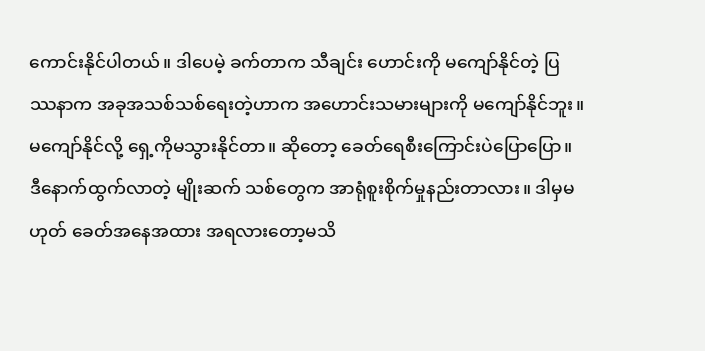ကောင်းနိုင်ပါတယ်။ ဒါပေမဲ့ ခက်တာက သီချင်း ဟောင်းကို မကျော်နိုင်တဲ့ ပြဿနာက အခုအသစ်သစ်ရေးတဲ့ဟာက အဟောင်းသမားများကို မကျော်နိုင်ဘူး။ မကျော်နိုင်လို့ ရှေ့ကိုမသွားနိုင်တာ။ ဆိုတော့ ခေတ်ရေစီးကြောင်းပဲပြောပြော။ ဒီနောက်ထွက်လာတဲ့ မျိုးဆက် သစ်တွေက အာရုံစူးစိုက်မှုနည်းတာလား။ ဒါမှမဟုတ် ခေတ်အနေအထား အရလားတော့မသိ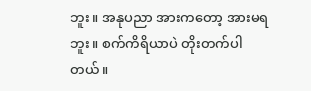ဘူး။ အနုပညာ အားကတော့ အားမရဘူး။ စက်ကိရိယာပဲ တိုးတက်ပါတယ်။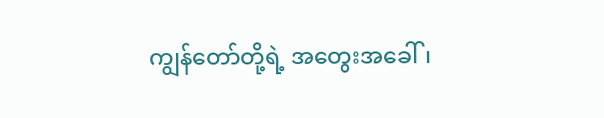ကျွန်တော်တို့ရဲ့ အတွေးအခေါ်၊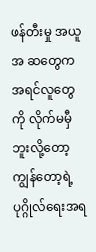ဖန်တီးမှု အယူအ ဆတွေက အရင်လူတွေကို လိုက်မမှီဘူးလို့တော့ ကျွန်တော့ရဲ့ ပုဂ္ဂိုလ်ရေးအရ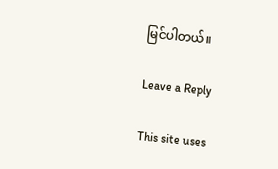မြင်ပါတယ်။

Leave a Reply

This site uses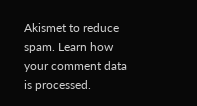Akismet to reduce spam. Learn how your comment data is processed.